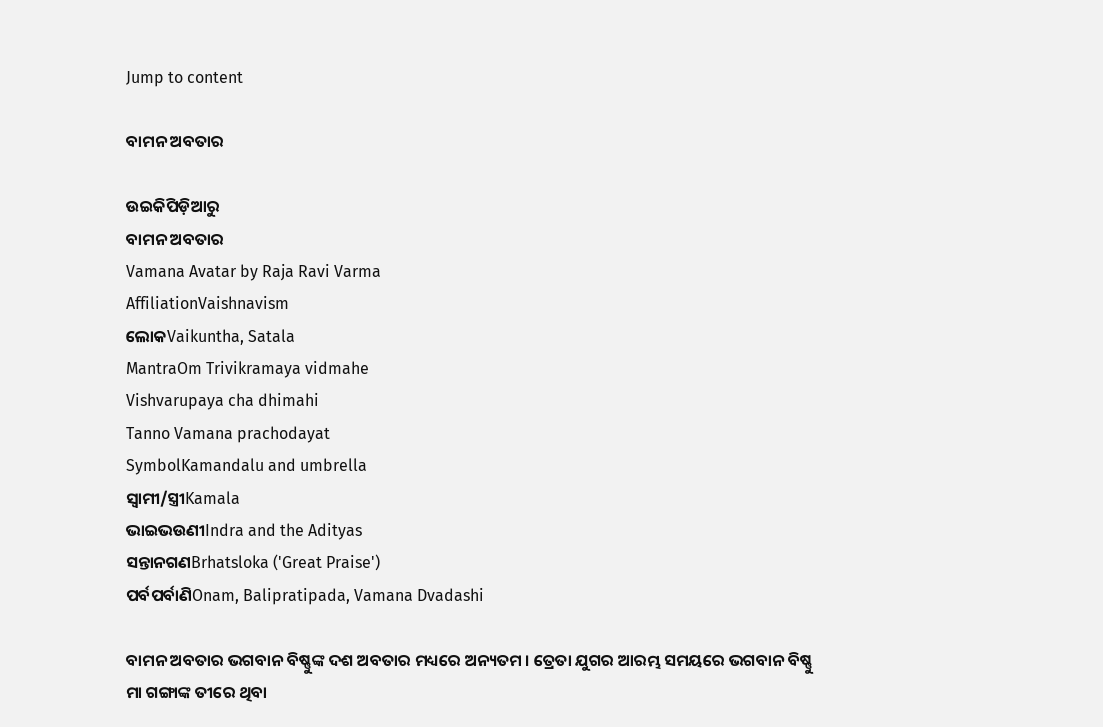Jump to content

ବାମନ ଅବତାର

ଉଇକିପିଡ଼ିଆ‌ରୁ
ବାମନ ଅବତାର
Vamana Avatar by Raja Ravi Varma
AffiliationVaishnavism
ଲୋକVaikuntha, Satala
MantraOm Trivikramaya vidmahe
Vishvarupaya cha dhimahi
Tanno Vamana prachodayat
SymbolKamandalu and umbrella
ସ୍ୱାମୀ/ସ୍ତ୍ରୀKamala
ଭାଇଭଉଣୀIndra and the Adityas
ସନ୍ତାନଗଣBrhatsloka ('Great Praise')
ପର୍ବପର୍ବାଣିOnam, Balipratipada, Vamana Dvadashi

ବାମନ ଅବତାର ଭଗବାନ ବିଷ୍ଣୁଙ୍କ ଦଶ ଅବତାର ମଧ୍ୟରେ ଅନ୍ୟତମ । ତ୍ରେତା ଯୁଗର ଆରମ୍ଭ ସମୟରେ ଭଗବାନ ବିଷ୍ଣୁ ମା ଗଙ୍ଗାଙ୍କ ତୀରେ ଥିବା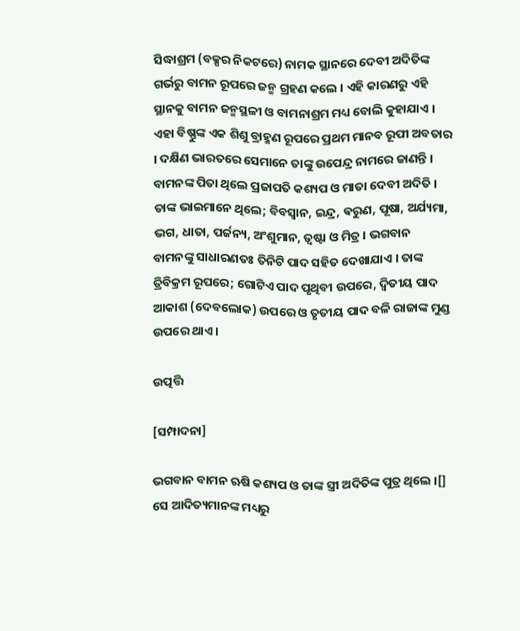ସିଦ୍ଧାଶ୍ରମ (ବକ୍ସର ନିକଟରେ) ନାମକ ସ୍ଥାନରେ ଦେବୀ ଅଦିତିଙ୍କ ଗର୍ଭରୁ ବାମନ ରୂପରେ ଜନ୍ମ ଗ୍ରହଣ କଲେ । ଏହି କାରଣରୁ ଏହି ସ୍ଥାନକୁ ବାମନ ଜନ୍ମସ୍ଥଳୀ ଓ ବାମନାଶ୍ରମ ମଧ୍ୟ ବୋଲି କୁହାଯାଏ । ଏହା ବିଷ୍ଣୁଙ୍କ ଏକ ଶିଶୁ ବ୍ରାହ୍ମଣ ରୂପରେ ପ୍ରଥମ ମାନବ ରୂପୀ ଅବତାର । ଦକ୍ଷିଣ ଭାରତରେ ସେମାନେ ତାଙ୍କୁ ଉପେନ୍ଦ୍ର ନାମରେ ଜାଣନ୍ତି । ବାମନଙ୍କ ପିତା ଥିଲେ ପ୍ରଜାପତି କଶ୍ୟପ ଓ ମାତା ଦେବୀ ଅଦିତି । ତାଙ୍କ ଭାଇମାନେ ଥିଲେ; ବିବସ୍ୱାନ, ଇନ୍ଦ୍ର, ଵରୁଣ, ପୂଷା, ଅର୍ଯ୍ୟମା, ଭଗ, ଧାତା, ପର୍ଜନ୍ୟ, ଅଂଶୁମାନ, ତ୍ୱଷ୍ଟା ଓ ମିତ୍ର । ଭଗବାନ ବାମନଙ୍କୁ ସାଧାରଣତଃ ତିନିଟି ପାଦ ସହିତ ଦେଖାଯାଏ । ତାଙ୍କ ତ୍ରିବିକ୍ରମ ରୂପରେ; ଗୋଟିଏ ପାଦ ପୃଥିବୀ ଉପରେ, ଦ୍ୱିତୀୟ ପାଦ ଆକାଶ (ଦେବଲୋକ) ଉପରେ ଓ ତୃତୀୟ ପାଦ ବଳି ରାଜାଙ୍କ ମୁଣ୍ଡ ଉପରେ ଥାଏ ।

ଉତ୍ପତ୍ତି

[ସମ୍ପାଦନା]

ଭଗବାନ ବାମନ ଋଷି କଶ୍ୟପ ଓ ତାଙ୍କ ସ୍ତ୍ରୀ ଅଦିତିଙ୍କ ପୁତ୍ର ଥିଲେ ।[] ସେ ଆଦିତ୍ୟମାନଙ୍କ ମଧ୍ୟରୁ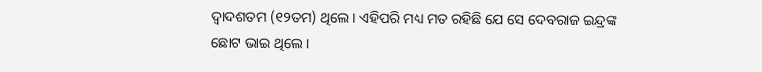ଦ୍ୱାଦଶତମ (୧୨ତମ) ଥିଲେ । ଏହିପରି ମଧ୍ୟ ମତ ରହିଛି ଯେ ସେ ଦେବରାଜ ଇନ୍ଦ୍ରଙ୍କ ଛୋଟ ଭାଇ ଥିଲେ ।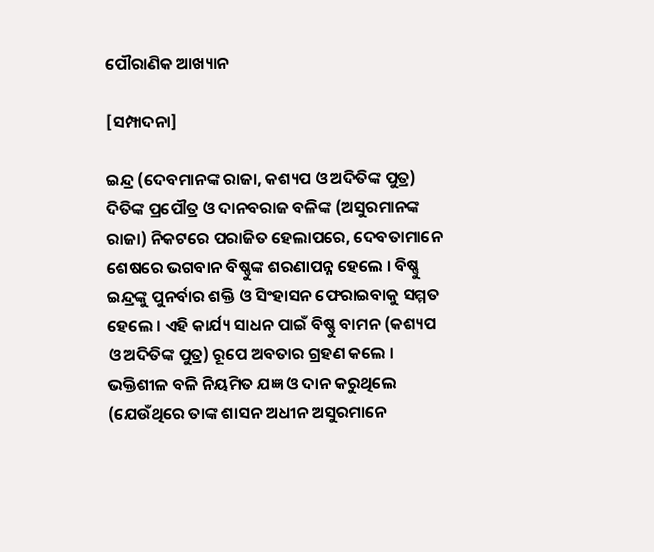ପୌରାଣିକ ଆଖ୍ୟାନ

[ସମ୍ପାଦନା]

ଇନ୍ଦ୍ର (ଦେବମାନଙ୍କ ରାଜା, କଶ୍ୟପ ଓ ଅଦିତିଙ୍କ ପୁତ୍ର) ଦିତିଙ୍କ ପ୍ରପୌତ୍ର ଓ ଦାନବରାଜ ବଳିଙ୍କ (ଅସୁରମାନଙ୍କ ରାଜା) ନିକଟରେ ପରାଜିତ ହେଲାପରେ, ଦେବତାମାନେ ଶେଷରେ ଭଗବାନ ବିଷ୍ଣୁଙ୍କ ଶରଣାପନ୍ନ ହେଲେ । ବିଷ୍ଣୁ ଇନ୍ଦ୍ରଙ୍କୁ ପୁନର୍ବାର ଶକ୍ତି ଓ ସିଂହାସନ ଫେରାଇବାକୁ ସମ୍ମତ ହେଲେ । ଏହି କାର୍ଯ୍ୟ ସାଧନ ପାଇଁ ବିଷ୍ଣୁ ବାମନ (କଶ୍ୟପ ଓ ଅଦିତିଙ୍କ ପୁତ୍ର) ରୂପେ ଅବତାର ଗ୍ରହଣ କଲେ । ଭକ୍ତିଶୀଳ ବଳି ନିୟମିତ ଯଜ୍ଞ ଓ ଦାନ କରୁଥିଲେ (ଯେଉଁଥିରେ ତାଙ୍କ ଶାସନ ଅଧୀନ ଅସୁରମାନେ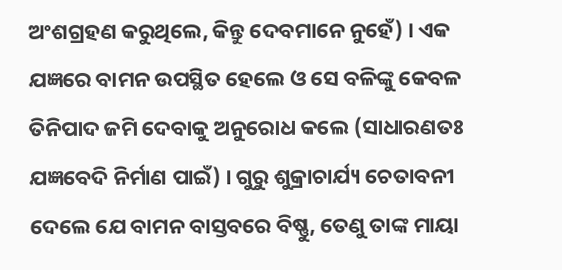ଅଂଶଗ୍ରହଣ କରୁଥିଲେ, କିନ୍ତୁ ଦେବମାନେ ନୁହେଁ) । ଏକ ଯଜ୍ଞରେ ବାମନ ଉପସ୍ଥିତ ହେଲେ ଓ ସେ ବଳିଙ୍କୁ କେବଳ ତିନିପାଦ ଜମି ଦେବାକୁ ଅନୁରୋଧ କଲେ (ସାଧାରଣତଃ ଯଜ୍ଞବେଦି ନିର୍ମାଣ ପାଇଁ) । ଗୁରୁ ଶୁକ୍ରାଚାର୍ଯ୍ୟ ଚେତାବନୀ ଦେଲେ ଯେ ବାମନ ବାସ୍ତବରେ ବିଷ୍ଣୁ, ତେଣୁ ତାଙ୍କ ମାୟା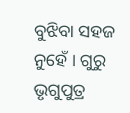ବୁଝିବା ସହଜ ନୁହେଁ । ଗୁରୁ ଭୃଗୁପୁତ୍ର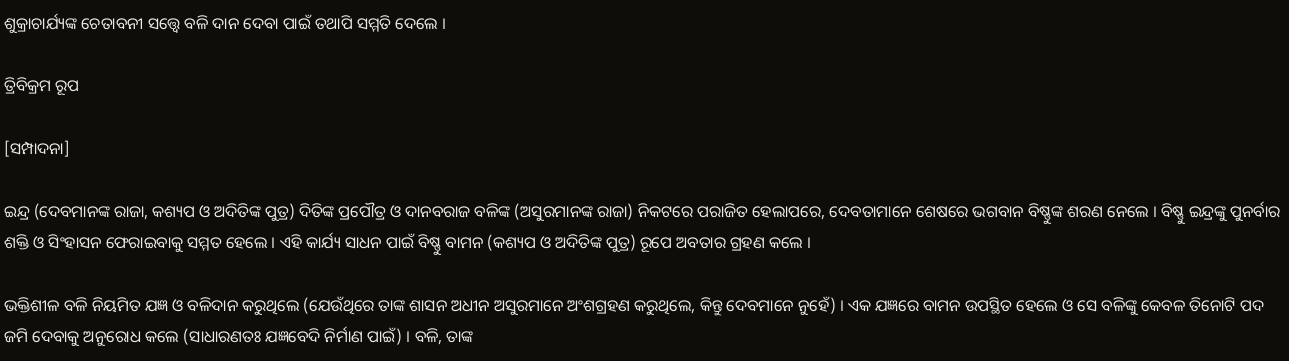ଶୁକ୍ରାଚାର୍ଯ୍ୟଙ୍କ ଚେତାବନୀ ସତ୍ତ୍ୱେ ବଳି ଦାନ ଦେବା ପାଇଁ ତଥାପି ସମ୍ମତି ଦେଲେ ।

ତ୍ରିବିକ୍ରମ ରୂପ

[ସମ୍ପାଦନା]

ଇନ୍ଦ୍ର (ଦେବମାନଙ୍କ ରାଜା, କଶ୍ୟପ ଓ ଅଦିତିଙ୍କ ପୁତ୍ର) ଦିତିଙ୍କ ପ୍ରପୌତ୍ର ଓ ଦାନବରାଜ ବଳିଙ୍କ (ଅସୁରମାନଙ୍କ ରାଜା) ନିକଟରେ ପରାଜିତ ହେଲାପରେ, ଦେବତାମାନେ ଶେଷରେ ଭଗବାନ ବିଷ୍ଣୁଙ୍କ ଶରଣ ନେଲେ । ବିଷ୍ଣୁ ଇନ୍ଦ୍ରଙ୍କୁ ପୁନର୍ବାର ଶକ୍ତି ଓ ସିଂହାସନ ଫେରାଇବାକୁ ସମ୍ମତ ହେଲେ । ଏହି କାର୍ଯ୍ୟ ସାଧନ ପାଇଁ ବିଷ୍ଣୁ ବାମନ (କଶ୍ୟପ ଓ ଅଦିତିଙ୍କ ପୁତ୍ର) ରୂପେ ଅବତାର ଗ୍ରହଣ କଲେ ।

ଭକ୍ତିଶୀଳ ବଳି ନିୟମିତ ଯଜ୍ଞ ଓ ବଳିଦାନ କରୁଥିଲେ (ଯେଉଁଥିରେ ତାଙ୍କ ଶାସନ ଅଧୀନ ଅସୁରମାନେ ଅଂଶଗ୍ରହଣ କରୁଥିଲେ, କିନ୍ତୁ ଦେବମାନେ ନୁହେଁ) । ଏକ ଯଜ୍ଞରେ ବାମନ ଉପସ୍ଥିତ ହେଲେ ଓ ସେ ବଳିଙ୍କୁ କେବଳ ତିନୋଟି ପଦ ଜମି ଦେବାକୁ ଅନୁରୋଧ କଲେ (ସାଧାରଣତଃ ଯଜ୍ଞବେଦି ନିର୍ମାଣ ପାଇଁ) । ବଳି, ତାଙ୍କ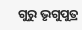ଗୁରୁ ଭୃଗୁପୁତ୍ର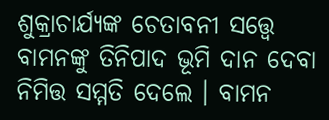ଶୁକ୍ରାଚାର୍ଯ୍ୟଙ୍କ ଚେତାବନୀ ସତ୍ତ୍ୱେ ବାମନଙ୍କୁ ତିନିପାଦ ଭୂମି ଦାନ ଦେବା ନିମିତ୍ତ ସମ୍ମତି ଦେଲେ । ବାମନ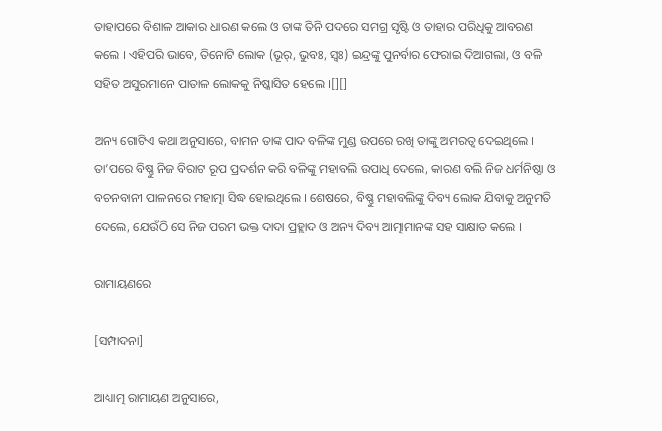ତାହାପରେ ବିଶାଳ ଆକାର ଧାରଣ କଲେ ଓ ତାଙ୍କ ତିନି ପଦରେ ସମଗ୍ର ସୃଷ୍ଟି ଓ ତାହାର ପରିଧିକୁ ଆବରଣ କଲେ । ଏହିପରି ଭାବେ, ତିନୋଟି ଲୋକ (ଭୂର୍, ଭୁବଃ, ସ୍ଵଃ) ଇନ୍ଦ୍ରଙ୍କୁ ପୁନର୍ବାର ଫେରାଇ ଦିଆଗଲା, ଓ ବଳି ସହିତ ଅସୁରମାନେ ପାତାଳ ଲୋକକୁ ନିଷ୍କାସିତ ହେଲେ ।[][]

ଅନ୍ୟ ଗୋଟିଏ କଥା ଅନୁସାରେ, ବାମନ ତାଙ୍କ ପାଦ ବଳିଙ୍କ ମୁଣ୍ଡ ଉପରେ ରଖି ତାଙ୍କୁ ଅମରତ୍ୱ ଦେଇଥିଲେ । ତା’ପରେ ବିଷ୍ଣୁ ନିଜ ବିରାଟ ରୂପ ପ୍ରଦର୍ଶନ କରି ବଳିଙ୍କୁ ମହାବଲି ଉପାଧି ଦେଲେ, କାରଣ ବଲି ନିଜ ଧର୍ମନିଷ୍ଠା ଓ ବଚନବାନୀ ପାଳନରେ ମହାତ୍ମା ସିଦ୍ଧ ହୋଇଥିଲେ । ଶେଷରେ, ବିଷ୍ଣୁ ମହାବଲିଙ୍କୁ ଦିବ୍ୟ ଲୋକ ଯିବାକୁ ଅନୁମତି ଦେଲେ, ଯେଉଁଠି ସେ ନିଜ ପରମ ଭକ୍ତ ଦାଦା ପ୍ରହ୍ଲାଦ ଓ ଅନ୍ୟ ଦିବ୍ୟ ଆତ୍ମାମାନଙ୍କ ସହ ସାକ୍ଷାତ କଲେ ।

ରାମାୟଣରେ

[ସମ୍ପାଦନା]

ଆଧ୍ୟାତ୍ମ ରାମାୟଣ ଅନୁସାରେ,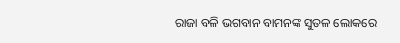ରାଜା ବଳି ଭଗବାନ ବାମନଙ୍କ ସୁତଳ ଲୋକରେ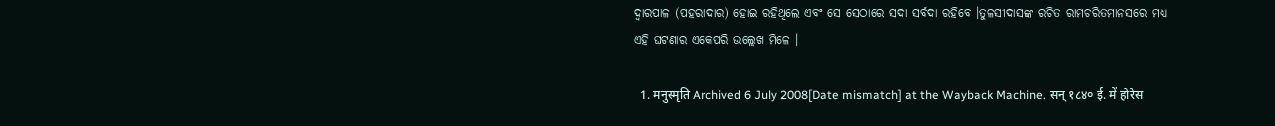ଦ୍ୱାରପାଳ (ପହରାଦାର) ହୋଇ ରହିଥିଲେ ଏବଂ ସେ ସେଠାରେ ସଦା ସର୍ବଦା ରହିବେ ।ତୁଳସୀଦାସଙ୍କ ରଚିତ ରାମଚରିତମାନସରେ ମଧ୍ୟ ଏହି ଘଟଣାର ଏକେପରି ଉଲ୍ଲେଖ ମିଳେ ।

  1. मनुस्मृति Archived 6 July 2008[Date mismatch] at the Wayback Machine. सन् १८४० ई. में होरेस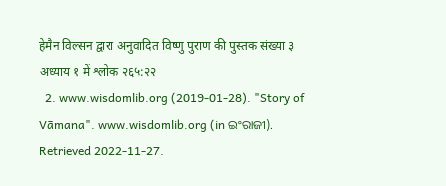हेमैन विल्सन द्वारा अनुवादित विष्णु पुराण की पुस्तक संख्या ३ अध्याय १ में श्लोक २६५:२२
  2. www.wisdomlib.org (2019-01-28). "Story of Vāmana". www.wisdomlib.org (in ଇଂରାଜୀ). Retrieved 2022-11-27.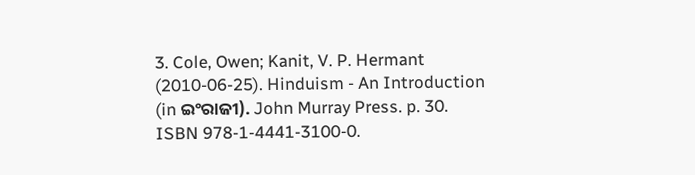3. Cole, Owen; Kanit, V. P. Hermant (2010-06-25). Hinduism - An Introduction (in ଇଂରାଜୀ). John Murray Press. p. 30. ISBN 978-1-4441-3100-0.